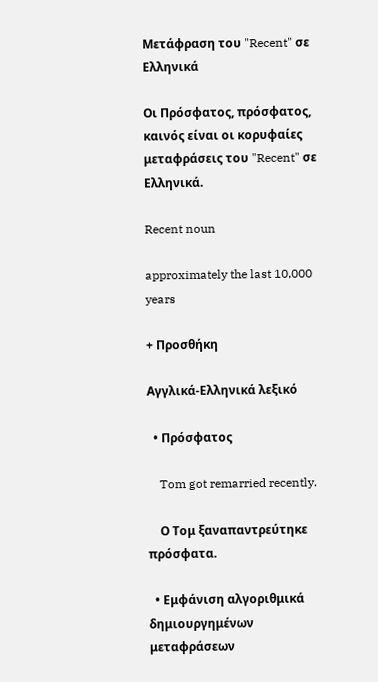Μετάφραση του "Recent" σε Ελληνικά

Οι Πρόσφατος, πρόσφατος, καινός είναι οι κορυφαίες μεταφράσεις του "Recent" σε Ελληνικά.

Recent noun

approximately the last 10,000 years

+ Προσθήκη

Αγγλικά-Ελληνικά λεξικό

  • Πρόσφατος

    Tom got remarried recently.

    Ο Τομ ξαναπαντρεύτηκε πρόσφατα.

  • Εμφάνιση αλγοριθμικά δημιουργημένων μεταφράσεων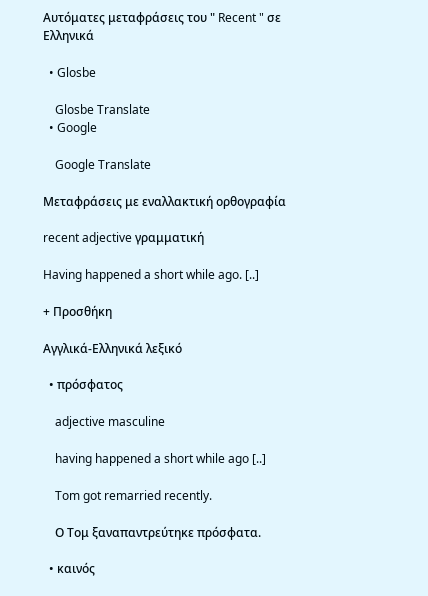Αυτόματες μεταφράσεις του " Recent " σε Ελληνικά

  • Glosbe

    Glosbe Translate
  • Google

    Google Translate

Μεταφράσεις με εναλλακτική ορθογραφία

recent adjective γραμματική

Having happened a short while ago. [..]

+ Προσθήκη

Αγγλικά-Ελληνικά λεξικό

  • πρόσφατος

    adjective masculine

    having happened a short while ago [..]

    Tom got remarried recently.

    Ο Τομ ξαναπαντρεύτηκε πρόσφατα.

  • καινός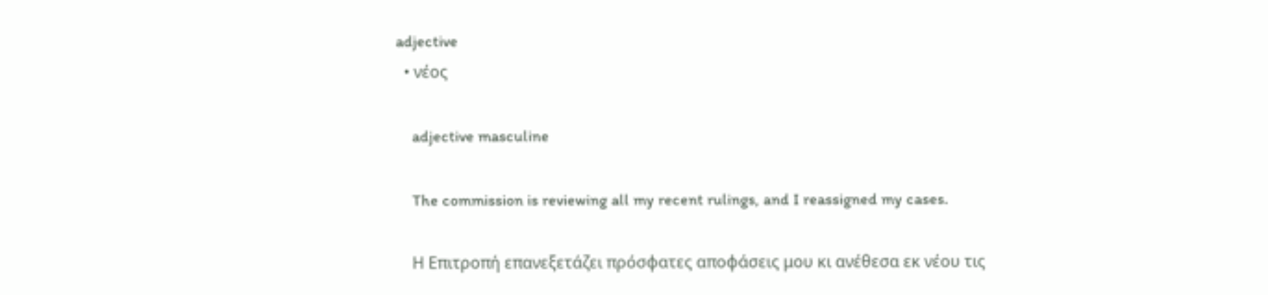adjective
  • νέος

    adjective masculine

    The commission is reviewing all my recent rulings, and I reassigned my cases.

    Η Επιτροπή επανεξετάζει πρόσφατες αποφάσεις μου κι ανέθεσα εκ νέου τις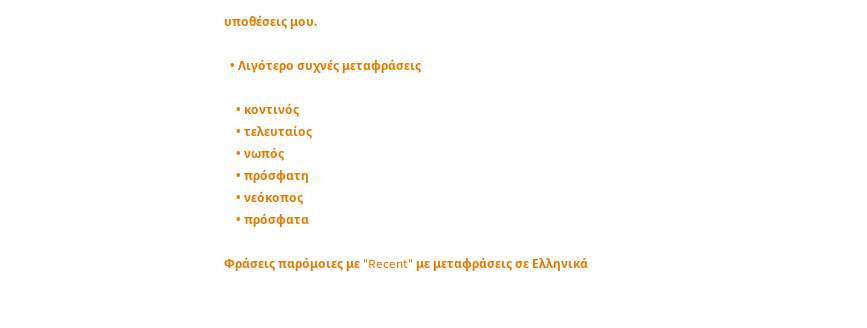υποθέσεις μου.

  • Λιγότερο συχνές μεταφράσεις

    • κοντινός
    • τελευταίος
    • νωπός
    • πρόσφατη
    • νεόκοπος
    • πρόσφατα

Φράσεις παρόμοιες με "Recent" με μεταφράσεις σε Ελληνικά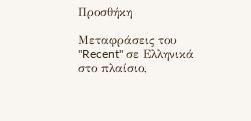Προσθήκη

Μεταφράσεις του "Recent" σε Ελληνικά στο πλαίσιο,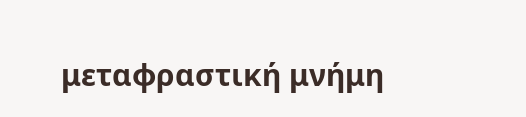μεταφραστική μνήμη